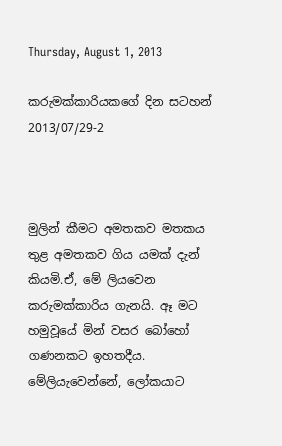Thursday, August 1, 2013

කරුමක්කාරියකගේ දින සටහන් 2013/07/29-2



මුලින් කීමට අමතකව මතකය තුළ අමතකව ගිය යමක් දැන් කියමි.ඒ, මේ ලියවෙන කරුමක්කාරිය ගැනයි. ඈ මට හමුවූයේ මින් වසර බෝහෝ ගණනකට ඉහතදීය. මේලියැවෙන්නේ, ලෝකයාට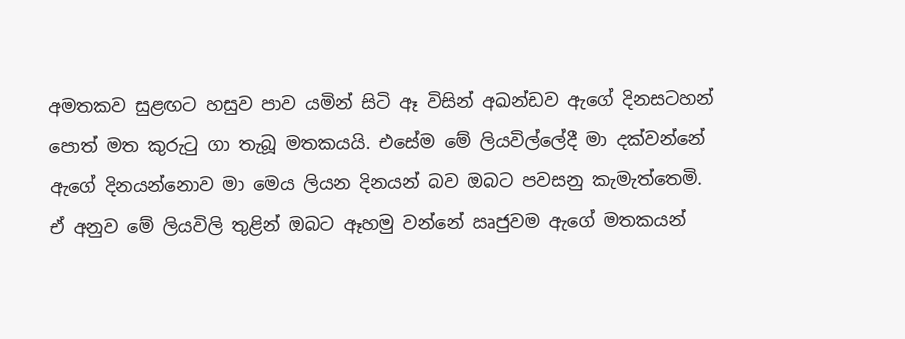අමතකව සුළඟට හසුව පාව යමින් සිටි ඈ විසින් අඛන්ඩව ඇගේ දිනසටහන් පොත් මත කුරුටු ගා තැබූ මතකයයි. එසේම මේ ලියවිල්ලේදී මා දක්වන්නේ ඇගේ දිනයන්නොව මා මෙය ලියන දිනයන් බව ඔබට පවසනු කැමැත්තෙමි. ඒ අනුව මේ ලියවිලි තුළින් ඔබට ඈහමු වන්නේ ඍජුවම ඇගේ මතකයන්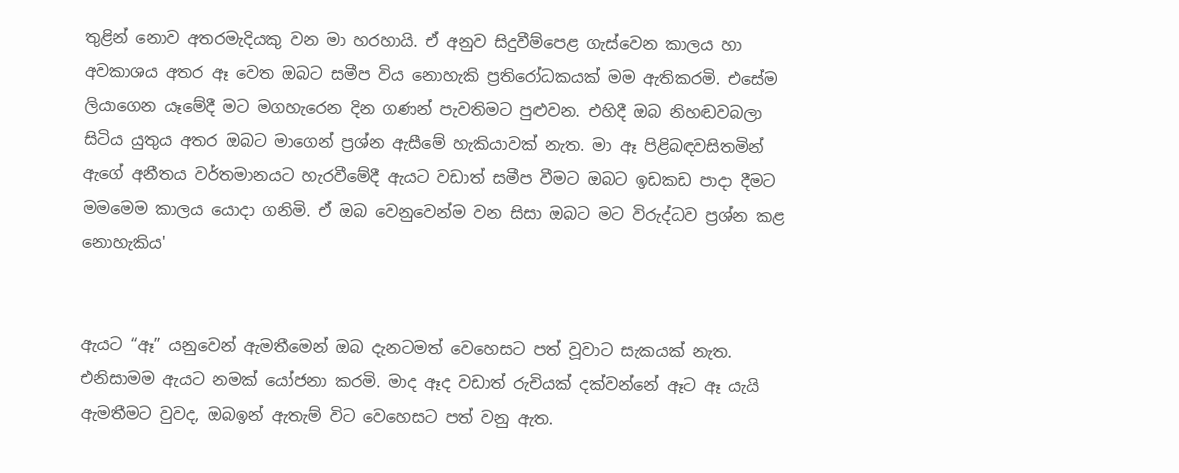තුළින් නොව අතරමැදියකු වන මා හරහායි. ඒ අනුව සිදුවීම්පෙළ ගැස්වෙන කාලය හා අවකාශය අතර ඈ වෙත ඔබට සමීප විය නොහැකි ප්‍රතිරෝධකයක් මම ඇතිකරමි. එසේම ලියාගෙන යෑමේදී මට මගහැරෙන දින ගණන් පැවතිමට පුළුවන. එහිදී ඔබ නිහඬවබලා සිටිය යුතුය අතර ඔබට මාගෙන් ප්‍රශ්න ඇසීමේ හැකියාවක් නැත. මා ඈ පිළිබඳවසිතමින් ඇගේ අනීතය වර්තමානයට හැරවීමේදී ඇයට වඩාත් සමීප වීමට ඔබට ඉඩකඩ පාදා දීමට මමමෙම කාලය යොදා ගනිමි. ඒ ඔබ වෙනුවෙන්ම වන සිසා ඔබට මට විරුද්ධව ප්‍රශ්න කළ නොහැකිය'


ඇයට “ඈ” යනුවෙන් ඇමතීමෙන් ඔබ දැනටමත් වෙහෙසට පත් වූවාට සැකයක් නැත. එනිසාමම ඇයට නමක් යෝජනා කරමි. මාද ඈද වඩාත් රුචියක් දක්වන්නේ ඈට ඈ යැයි ඇමතීමට වුවද, ඔබඉන් ඇතැම් විට වෙහෙසට පත් වනු ඇත.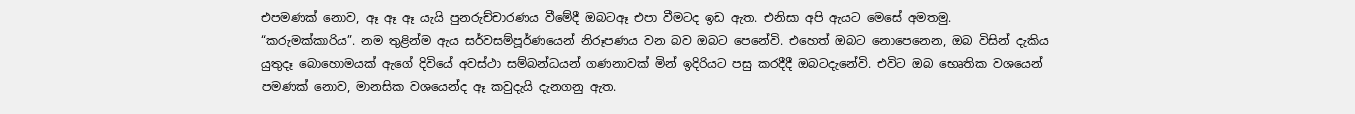එපමණක් නොව, ඈ ඈ ඈ යැයි පුනරුච්චාරණය වීමේදී ඔබටඈ එපා වීමටද ඉඩ ඇත. එනිසා අපි ඇයට මෙසේ අමතමු. “කරුමක්කාරිය”. නම තුළින්ම ඇය සර්වසම්පූර්ණයෙන් නිරූපණය වන බව ඔබට පෙනේවි. එහෙත් ඔබට නොපෙනෙන, ඔබ විසින් දැකිය යුතුදෑ බොහොමයක් ඇගේ දිවියේ අවස්ථා සම්බන්ධයන් ගණනාවක් මින් ඉදිරියට පසු කරදීදී ඔබටදැනේවි. එවිට ඔබ භෙෘතික වශයෙන් පමණක් නොව, මානසික වශයෙන්ද ඈ කවුදැයි දැනගනු ඇත.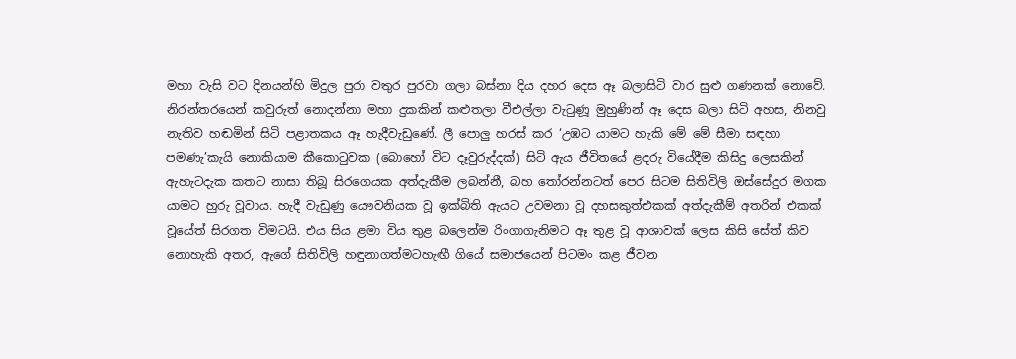මහා වැසි වට දිනයන්හි මිදුල පුරා වතුර පුරවා ගලා බස්නා දිය දහර දෙස ඈ බලාසිටි වාර සුළු ගණනක් නොවේ. නිරන්තරයෙන් කවුරුත් නොදන්නා මහා දුකකින් කළුතලා වීඑල්ලා වැටුණූ මුහුණින් ඈ දෙස බලා සිටි අහස, නිනවු නැතිව හඬමින් සිටි පළාතකය ඈ හැදීවැඩුණේ. ලී පොලු හරස් කර ‘උඹට යාමට හැකි මේ මේ සීමා සඳහා පමණැ’කැයි නොකියාම කීකොටුවක (බොහෝ විට දෑවුරුද්දක්) සිටි ඇය ජීවිතයේ ළදරු වියේදීම කිසිදු ලෙසකින් ඇහැටදැක කතට නාසා තිබූ සිරගෙයක අත්දැකීම ලබන්නී, බහ තෝරන්නටත් පෙර සිටම සිතිවිලි ඔස්සේදුර මගක යාමට හුරු වූවාය. හැදී වැඩුණු යෞවනියක වූ ඉක්බිති ඇයට උවමනා වූ දහසකුත්එකක් අත්දැකීම් අතරින් එකක් වූයේත් සිරගත විමටයි. එය සිය ළමා විය තුළ බලෙන්ම රිංගාගැනිමට ඈ තුළ වූ ආශාවක් ලෙස කිසි සේත් කිව නොහැකි අතර, ඇගේ සිතිවිලි හඳුනාගත්මටහැඟී ගියේ සමාජයෙන් පිටමං කළ ජීවන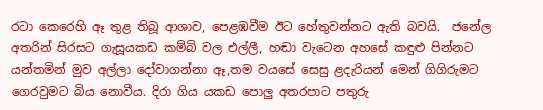රටා කෙරෙහි ඈ තුළ තිබූ ආශාව, පෙළඹවීම ඊට හේතුවන්නට ඇති බවයි.  ජනේල අතරින් සිරසට ගැසූයකඩ කම්බි වල එල්ලී, හඬා වැටෙන අහසේ කඳුළු පින්නට යන්තමින් මුව අල්ලා දෝවාගන්නා ඈ,තම වයසේ සෙසු ළදැරියන් මෙන් ගිගිරුමට ගෙරවුමට බිය නොවීය. දිරා ගිය යකඩ පොලු අතරපාට පතුරු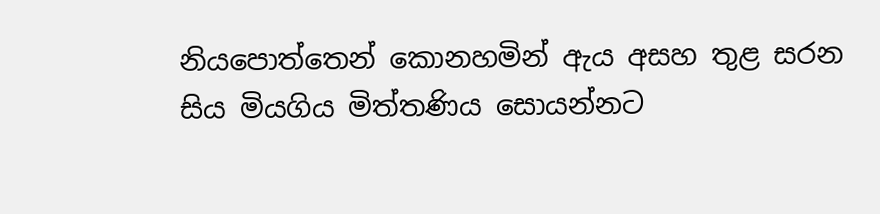නියපොත්තෙන් කොනහමින් ඇය අසහ තුළ සරන සිය මියගිය මිත්තණිය සොයන්නට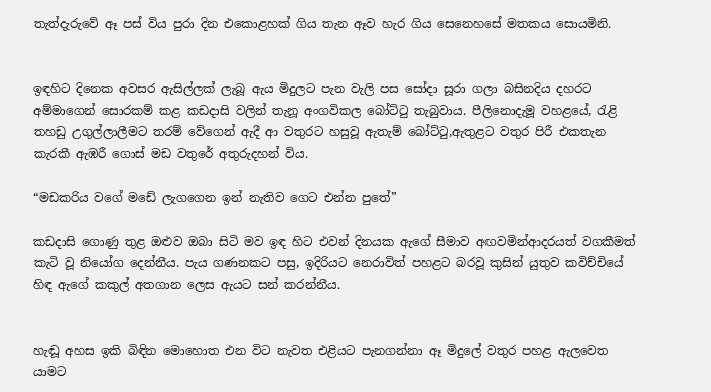තැත්දැරුවේ ඈ පස් විය පුරා දින එකොළහක් ගිය තැන ඈව හැර ගිය සෙනෙහසේ මතකය සොයමිනි.


ඉඳහිට දිනෙක අවසර ඇසිල්ලක් ලැබූ ඇය මිදුලට පැන වැලි පස සෝදා සූරා ගලා බසිනදිය දහරට අම්මාගෙන් සොරකම් කළ කඩදාසි වලින් තැනූ අංගවිකල බෝට්ටු තැබුවාය. පීලිනොදැමූ වහළයේ, රැළි තහඩු උගුල්ලාලීමට තරම් වේගෙන් ඇදී ආ වතුරට හසුවූ ඇතැම් බෝට්ටු,ඇතුළට වතුර පිරී එකතැන කැරකී ඇඹරී ගොස් මඩ වතුරේ අතුරුදහන් විය.

“මඩකරිය වගේ මඩේ ලැගගෙන ඉන් නැතිව ‍ගෙට එන්න පුතේ”

කඩදාසි ගොණු තුළ ඔළුව ඔබා සිටි මව ඉඳ හිට එවන් දිනයක ඇගේ සීමාව අඟවමින්ආදරයත් වගකීමත් කැටි වූ නියෝග දෙන්නීය. පැය ගණනකට පසු, ඉදිරියට නෙරාවිත් පහළට බරවූ කුසින් යුතුව කවිච්චියේ හිඳ ඇගේ කකුල් අතගාන ලෙස ඇයට සන් කරන්නීය.


හැඬූ අහස ඉකි බිඳින මොහොත එන විට නැවත එළියට පැනගන්නා ඈ මිදුලේ වතුර පහළ ඇලවෙත යාමට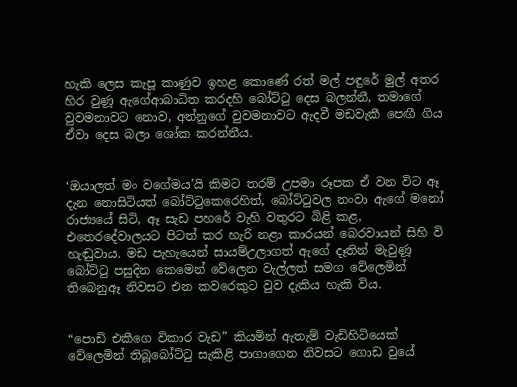හැකි ලෙස කැපූ කාණුව ඉහළ කොණේ රත් මල් පඳුරේ මුල් අතර හිර වුණූ ඇගේආබාධිත කරදහි බෝට්ටු දෙස බලන්නී, තමාගේ වුවමනාවට නොව, අන්නුගේ වුවමනාවට ඇදවී මඩවැකී පෙඟී ගිය ඒවා දෙස බලා ශෝක කරන්නීය.


‘ඔයාලත් මං වගේමය’යි කිමට තරම් උපමා රූපක ඒ වන විට ඈ දැන නොසිටියත් බෝට්ටුකෙරෙහිත්, බෝට්ටු‍වල නංවා ඇගේ මනෝ රාජ්‍යයේ සිටි, ඈ සැඩ පහරේ වැහි වතුරට බිළි කළ, එතෙරදේවාලයට පිටත් කර හැරි නළා කාරයන් බෙරවායන් සිහි වි හැඬුවාය. මඩ පැහැයෙන් සායම්උලාගත් ඇගේ දෑතින් මැවුණූ බෝට්ටු පසුදින කෙමෙන් වේලෙන වැල්ලත් සමග වේලෙමින් තිබෙනුඈ නිවසට එන කවරෙකුට වුව දැකිය හැකි විය.


“පොඩි එකීගෙ විකාර වැඩ‍‍‍” කියමින් ඇතැම් වැඩිහිටියෙක් වේලෙමින් තිබූබෝට්ටු සැකිළි පාගාගෙන නිවසට ගොඩ වුයේ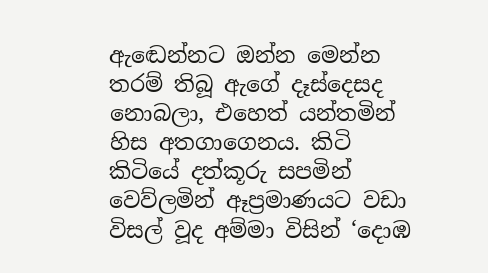ඇ‍ඬෙන්නට ඔන්න මෙන්න තරම් තිබූ ඇගේ දෑස්දෙසද නොබලා, එහෙත් යන්තමින් හිස අතගාගෙනය. කිටි කිටියේ දත්කූරු සපමින් වෙව්ලමින් ඈප්‍රමාණයට වඩා විසල් වූද අම්මා විසින් ‘දොඹ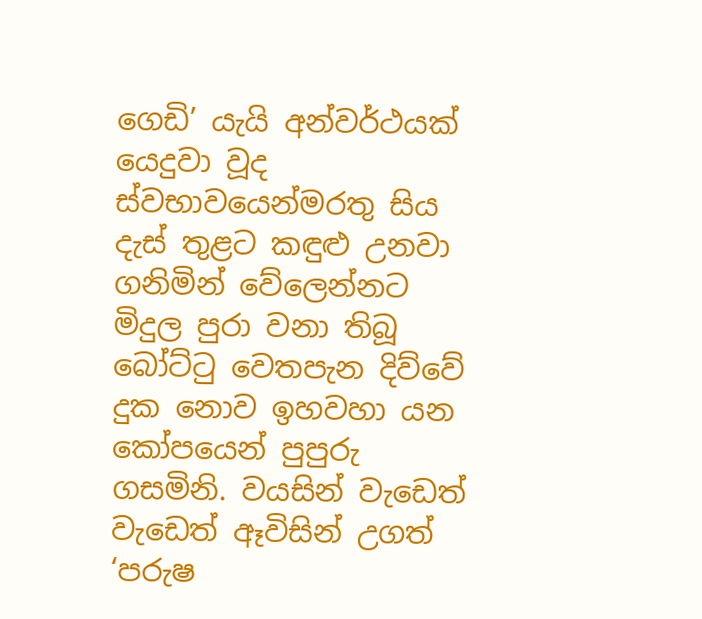ගෙඩි’ යැයි අන්වර්ථයක් යෙදුවා වූද ස්වභාවයෙන්මරතු සිය දැස් තුළට කඳුළු උනවා ගනිමින් වේලෙන්නට මිදුල පුරා වනා තිබූ බෝට්ටු වෙතපැන දිව්වේ දුක නොව ඉහවහා යන කෝපයෙන් පුපුරු ගසමිනි. වයසින් වැඩෙත් වැඩෙත් ඈවිසින් උගත් ‘පරුෂ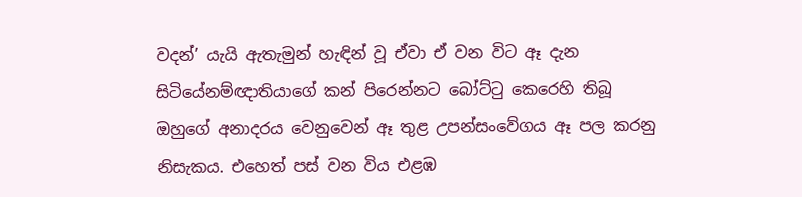වදන්’ යැයි ඇතැමුන් හැඳින් වූ ඒවා ඒ වන විට ඈ දැන සිටියේනම්ඥාතියාගේ කන් පිරෙන්නට බෝට්ටු කෙරෙහි තිබූ ඔහුගේ අනාදරය වෙනුවෙන් ඈ තුළ උපන්සංවේගය ඈ පල කරනු නිසැකය. එහෙත් පස් වන විය එළඹ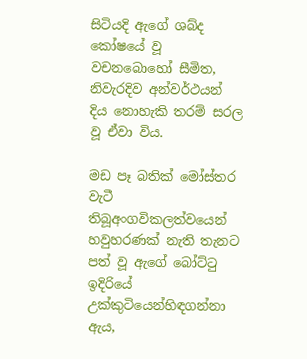සිටියදි ඇගේ ශබ්ද කෝෂයේ වූ වචනබොහෝ සීමිත, නිවැරදිව අන්වර්ථයන් දිය නොහැකි තරම් සරල වූ ඒවා විය.

මඩ පෑ බතික් මෝස්තර වැටී තිබූඅංගවිකලත්වයෙන් හවුහරණක් නැති තැනට පත් වූ ඇගේ බෝට්ටු ඉදිරියේ උක්කුටියෙන්හිඳගන්නා ඇය,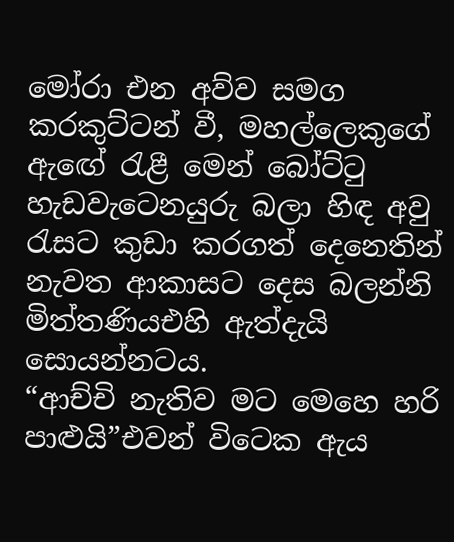මෝරා එන අව්ව සමග කරකුට්ටන් වී, මහල්ලෙකුගේ ඇ‍ඟේ රැළී මෙන් බෝට්ටු හැඩවැටෙනයුරු බලා හිඳ අවු රැසට කුඩා කරගත් දෙනෙතින් නැවත ආකාසට දෙස බලන්නි මිත්තණියඑහි ඇත්දැයි සොයන්නටය.
“ආච්චි නැතිව මට මෙහෙ හරි පාළුයි”එවන් විටෙක ඇය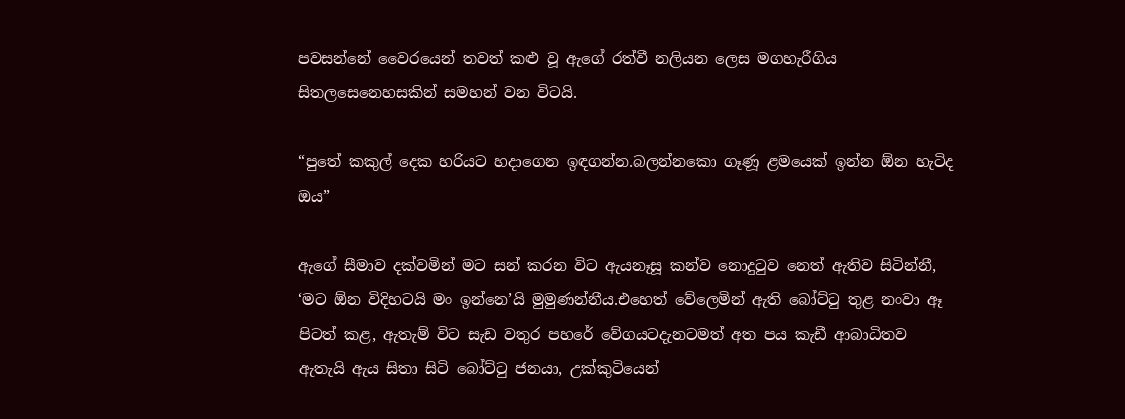පවසන්නේ වෛරයෙන් තවත් කළු වූ ඇගේ රත්වී නලියන ලෙස මගහැරීගිය සිතලසෙනෙහසකින් සමහන් වන විටයි.

“පුතේ කකුල් දෙක හරියට හදාගෙන ඉඳගන්න.බලන්නකො ගෑණූ ළමයෙක් ඉන්න ඕන හැටිද ඔය”

ඇගේ සීමාව දක්වමින් මට සන් කරන විට ඇයනෑසූ කන්ව නොදුටුව නෙත් ඇතිව සිටින්නී, ‘මට ඕන විදිහටයි මං ඉන්නෙ’යි මුමුණන්නීය.එහෙත් වේලෙමින් ඇති බෝට්ටු තුළ නංවා ඈ පිටත් කළ, ඇතැම් විට සැඩ වතුර පහරේ වේගයටදැනටමත් අත පය කැඩී ආබාධිතව ඇතැයි ඇය සිතා සිටි බෝට්ටු ජනයා, උක්කුටියෙන්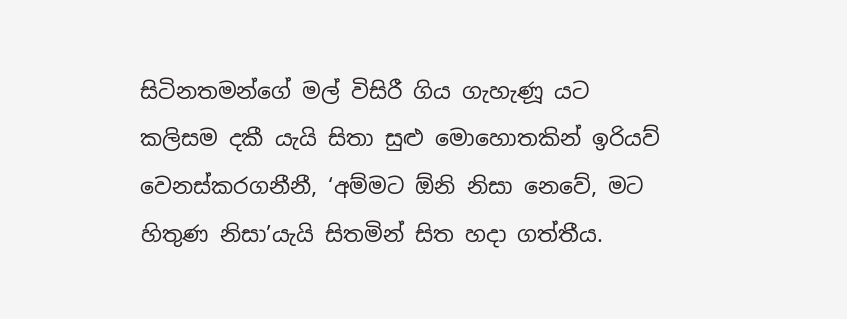සිටිනතමන්ගේ මල් විසිරී ගිය ගැහැණූ යට කලිසම දකී යැයි සිතා සුළු මොහොතකින් ඉරියව් වෙනස්කරගනීනී, ‘අම්මට ඕනි නිසා නෙවේ, මට හිතුණ නිසා’යැයි සිතමින් සිත හදා ගත්තීය.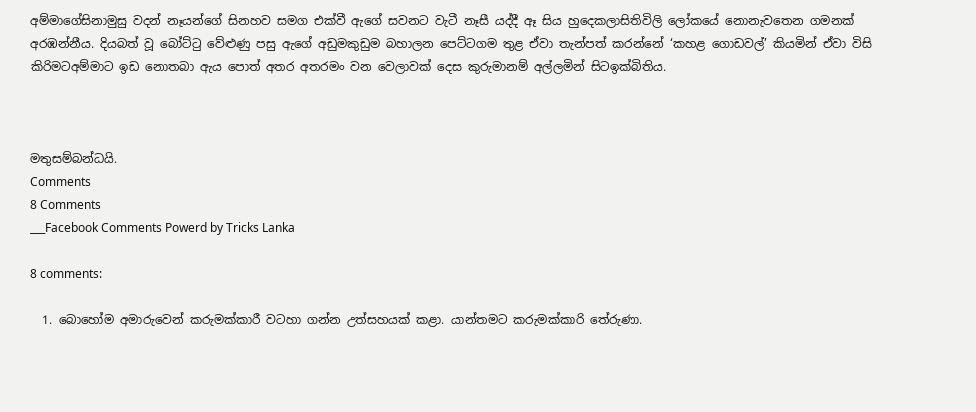අම්මාගේසිනාමුසු වදන් නෑයන්ගේ සිනහව සමග එක්වී ඇගේ සවනට වැටී නෑසී යද්දී ඈ සිය හුදෙකලාසිතිවිලි ලෝකයේ නොනැවතෙන ගමනක් අරඹන්නීය. දියබත් වූ බෝට්ටු වේළුණු පසු ඇගේ අඩුමකුඩුම බහාලන පෙට්ටගම තුළ ඒවා තැන්පත් කරන්නේ ‘කහළ ගොඩවල්’ කියමින් ඒවා විසි කිරිමටඅම්මාට ඉඩ නොතබා ඇය පොත් අතර අතරමං වන වෙලාවක් දෙස කුරුමානම් අල්ලමින් සිටඉක්බිතිය.



මතුසම්බන්ධයි.
Comments
8 Comments
___Facebook Comments Powerd by Tricks Lanka

8 comments:

  1. බොහෝම අමාරුවෙන් කරුමක්කාරී වටහා ගන්න උත්සහයක් කළා. යාන්තමට කරුමක්කාරි තේරුණා.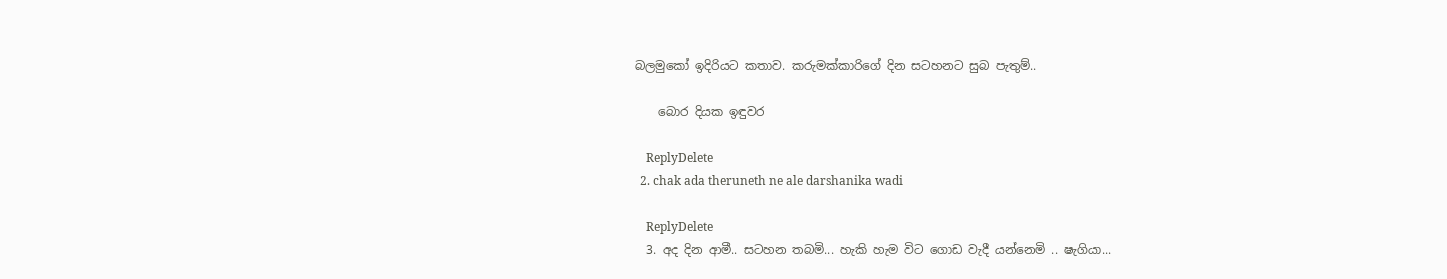බලමුකෝ ඉදිරියට කතාව. කරුමක්කාරිගේ දින සටහනට සුබ පැතුම්..

    බොර දියක ඉඳුවර

    ReplyDelete
  2. chak ada theruneth ne ale darshanika wadi

    ReplyDelete
  3. අද දින ආමී.. සටහන තබමි... හැකි හැම විට ගොඩ වැදී යන්නෙමි .. ෂැගියා...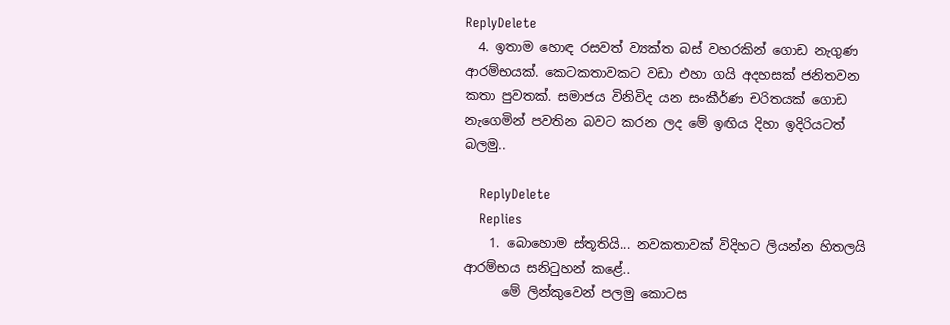ReplyDelete
  4. ඉතාම හොඳ රසවත් ව්‍යක්ත බස් වහරකින් ගොඩ නැගුණ ආරම්භයක්. කෙටකතාවකට වඩා එහා ගයි අදහසක් ජනිතවන කතා පුවතක්. සමාජය විනිවිද යන සංකීර්ණ චරිතයක් ගොඩ නැගෙමින් පවතින බවට කරන ලද මේ ඉඟිය දිහා ඉදිරියටත් බලමු..

    ReplyDelete
    Replies
    1. බො‍හොම ස්තූතියි... නවකතාවක් විදිහට ලියන්න හිතලයි ආරම්භය සනිටුහන් ක‍ළේ..
      මේ ලින්කුවෙන් පලමු ‍කොටස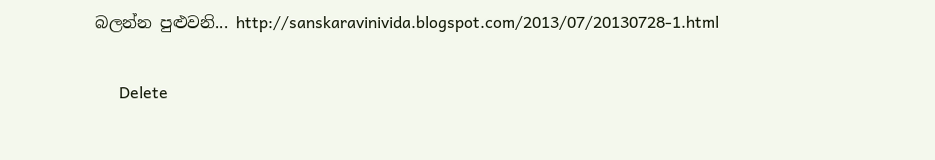බලන්න පුළුවනි... http://sanskaravinivida.blogspot.com/2013/07/20130728-1.html

      Delete